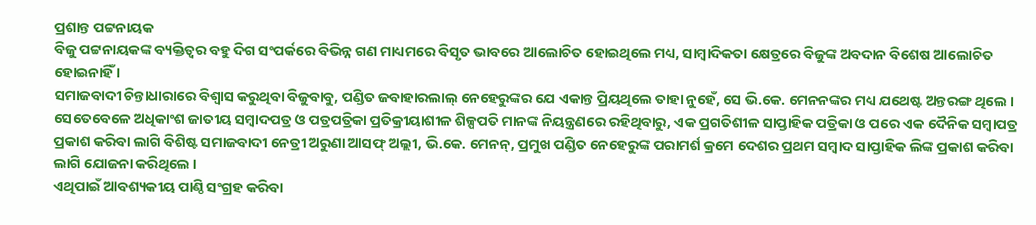ପ୍ରଶାନ୍ତ ପଟ୍ଟନାୟକ
ବିଜୁ ପଟ୍ଟନାୟକଙ୍କ ବ୍ୟକ୍ତିତ୍ୱର ବହୁ ଦିଗ ସଂପର୍କରେ ବିଭିନ୍ନ ଗଣ ମାଧ୍ୟମରେ ବିସୃତ ଭାବରେ ଆଲୋଚିତ ହୋଇଥିଲେ ମଧ୍ୟ, ସାମ୍ବାଦିକତା କ୍ଷେତ୍ରରେ ବିଜୁଙ୍କ ଅବଦାନ ବିଶେଷ ଆଲୋଚିତ ହୋଇନାହିଁ ।
ସମାଜବାଦୀ ଚିନ୍ତାଧାରାରେ ବିଶ୍ୱାସ କରୁଥିବା ବିଜୁବାବୁ, ପଣ୍ଡିତ ଜବାହାରଲାଲ୍ ନେହେରୁଙ୍କର ଯେ ଏକାନ୍ତ ପ୍ରିୟଥିଲେ ତାହା ନୁହେଁ, ସେ ଭି.କେ. ମେନନଙ୍କର ମଧ୍ୟ ଯଥେଷ୍ଟ ଅନ୍ତରଙ୍ଗ ଥିଲେ ।
ସେତେବେଳେ ଅଧିକାଂଶ ଜାତୀୟ ସମ୍ବାଦପତ୍ର ଓ ପତ୍ରପତ୍ରିକା ପ୍ରତିକ୍ରୀୟାଶୀଳ ଶିଳ୍ପପତି ମାନଙ୍କ ନିୟନ୍ତ୍ରଣରେ ରହିଥିବାରୁ, ଏକ ପ୍ରଗତିଶୀଳ ସାପ୍ତାହିକ ପତ୍ରିକା ଓ ପରେ ଏକ ଦୈନିକ ସମ୍ବାପତ୍ର ପ୍ରକାଶ କରିବା ଲାଗି ବିଶିଷ୍ଟ ସମାଜବାଦୀ ନେତ୍ରୀ ଅରୁଣା ଆସଫ୍ ଅଲ୍ଲୀ, ଭି.କେ. ମେନନ୍, ପ୍ରମୁଖ ପଣ୍ଡିତ ନେହେରୁଙ୍କ ପରାମର୍ଶ କ୍ରମେ ଦେଶର ପ୍ରଥମ ସମ୍ବାଦ ସାପ୍ତାହିକ ଲିଙ୍କ ପ୍ରକାଶ କରିବା ଲାଗି ଯୋଜନା କରିଥିଲେ ।
ଏଥିପାଇଁ ଆବଶ୍ୟକୀୟ ପାଣ୍ଠି ସଂଗ୍ରହ କରିବା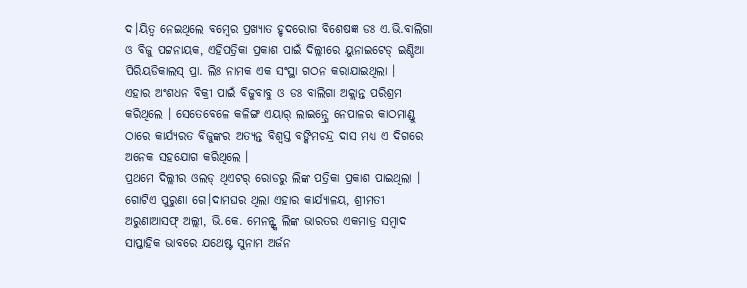ଦ।ୟିତ୍ୱ ନେଇଥିଲେ ବମ୍ବେର ପ୍ରଖ୍ୟାତ ହୃଦରୋଗ ବିଶେଷଜ୍ଞ ଡଃ ଏ.ଭି.ବାଲିଗା ଓ ବିଜୁ ପଟ୍ଟନାୟକ, ଏହିପତ୍ରିକା ପ୍ରକାଶ ପାଇଁ ଦିଲ୍ଲୀରେ ୟୁନାଇଟେଡ୍ ଇଣ୍ଡିଆ ପିରିୟଡିକାଲସ୍ ପ୍ରା. ଲିଃ ନାମକ ଏକ ସଂସ୍ଥା ଗଠନ କରାଯାଇଥିଲା ।
ଏହାର ଅଂଶଧନ ବିକ୍ରୀ ପାଇଁ ବିଜୁବାବୁ ଓ ଡଃ ବାଲିଗା ଅକ୍ଲାନ୍ତ ପରିଶ୍ରମ କରିଥିଲେ । ସେତେବେଳେ କଳିଙ୍ଗ ଏୟାର୍ ଲାଇନ୍ସ୍ରେ ନେପାଳର କାଠମାଣ୍ଡୁ ଠାରେ କାର୍ଯ୍ୟରତ ବିଜୁଙ୍କର ଅତ୍ୟନ୍ତ ବିଶ୍ୱସ୍ତ ବଙ୍କିମଚନ୍ଦ୍ର ଦାସ ମଧ୍ୟ ଏ ଦିଗରେ ଅନେକ ସହଯୋଗ କରିଥିଲେ ।
ପ୍ରଥମେ ଦିଲ୍ଲୀର ଓଲଡ୍ ଥିଏଟର୍ ରୋଡରୁ ଲିଙ୍କ ପତ୍ରିକା ପ୍ରକାଶ ପାଇଥିଲା । ଗୋଟିଏ ପୁରୁଣା ଗେ।ଦାମଘର ଥିଲା ଏହାର କାର୍ଯ୍ୟାଳୟ, ଶ୍ରୀମତୀ ଅରୁଣାଆସଫ୍ ଅଲ୍ଲୀ, ଭି.କେ. ମେନନ୍ଙ୍କ ଲିଙ୍କ ଭାରତର ଏକମାତ୍ର ସମ୍ବାଦ ସାପ୍ତାହିକ ଭାବରେ ଯଥେଷ୍ଟ ସୁନାମ ଅର୍ଜନ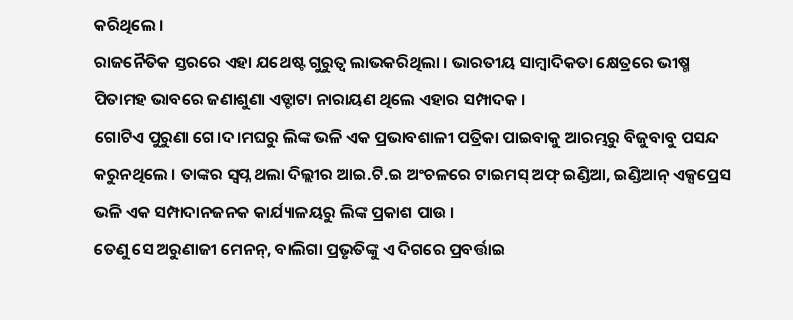କରିଥିଲେ ।
ରାଜନୈତିକ ସ୍ତରରେ ଏହା ଯଥେଷ୍ଟ ଗୁରୁତ୍ୱ ଲାଭକରିଥିଲା । ଭାରତୀୟ ସାମ୍ବାଦିକତା କ୍ଷେତ୍ରରେ ଭୀଷ୍ମ ପିତାମହ ଭାବରେ ଜଣାଶୁଣା ଏଡ୍ଟାଟା ନାରାୟଣ ଥିଲେ ଏହାର ସମ୍ପାଦକ ।
ଗୋଟିଏ ପୁରୁଣା ଗେ।ଦ।ମଘରୁ ଲିଙ୍କ ଭଳି ଏକ ପ୍ରଭାବଶାଳୀ ପତ୍ରିକା ପାଇବାକୁ ଆରମ୍ଭରୁ ବିଜୁବାବୁ ପସନ୍ଦ କରୁନଥିଲେ । ତାଙ୍କର ସ୍ୱପ୍ନ ଥଲା ଦିଲ୍ଲୀର ଆଇ.ଟି.ଇ ଅଂଚଳରେ ଟାଇମସ୍ ଅଫ୍ ଇଣ୍ଡିଆ, ଇଣ୍ଡିଆନ୍ ଏକ୍ସପ୍ରେସ ଭଳି ଏକ ସମ୍ପାଦାନଜନକ କାର୍ଯ୍ୟାଳୟରୁ ଲିଙ୍କ ପ୍ରକାଶ ପାଉ ।
ତେଣୁ ସେ ଅରୁଣାଜୀ ମେନନ୍, ବାଲିଗା ପ୍ରଭୃତିଙ୍କୁ ଏ ଦିଗରେ ପ୍ରବର୍ତ୍ତାଇ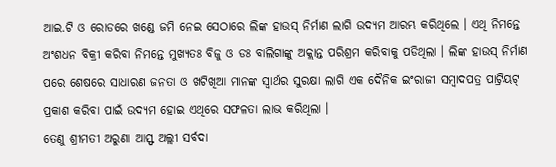ଆଇ.ଟି ଓ ରୋଡରେ ଖଣ୍ଡେ ଜମି ନେଇ ସେଠାରେ ଲିଙ୍କ ହାଉସ୍ ନିର୍ମାଣ ଲାଗି ଉଦ୍ୟମ ଆରମ୍ଭ କରିଥିଲେ । ଏଥି ନିମନ୍ତେ ଅଂଶଧନ ବିକ୍ରୀ କରିବା ନିମନ୍ତେ ମୁଖ୍ୟତଃ ବିଜୁ ଓ ଡଃ ବାଲିଗାଙ୍କୁ ଅକ୍ଲାନ୍ତ ପରିଶ୍ରମ କରିବାକୁ ପଡିଥିଲା । ଲିଙ୍କ ହାଉସ୍ ନିର୍ମାଣ ପରେ ଶେଷରେ ସାଧାରଣ ଜନତା ଓ ଖଟିଖିଆ ମାନଙ୍କ ସ୍ୱାର୍ଥର ସୁରକ୍ଷା ଲାଗି ଏକ ଦୈନିକ ଇଂରାଜୀ ସମ୍ବାଦପତ୍ର ପାଟ୍ରିୟଟ୍ ପ୍ରକାଶ କରିବା ପାଇଁ ଉଦ୍ୟମ ହୋଇ ଏଥିରେ ସଫଳତା ଲାଭ କରିଥିଲା ।
ତେଣୁ ଶ୍ରୀମତୀ ଅରୁଣା ଆସ୍ଫ ଅଲ୍ଲୀ ସର୍ବଦା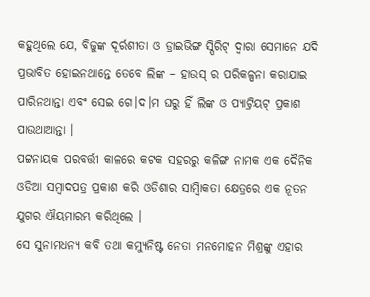କହୁଥିଲେ ଯେ, ବିଜୁଙ୍କ ଦୂର୍ରଶୀତା ଓ ଡ୍ରାଇଭିଙ୍ଗ ସ୍ପିରିଟ୍ ଦ୍ୱାରା ସେମାନେ ଯଦି ପ୍ରଭାବିତ ହୋଇନଥାନ୍ତେ ତେବେ ଲିଙ୍କ – ହାଉସ୍ ର ପରିକଳ୍ପନା କରାଯାଇ ପାରିନଥାନ୍ତା ଏବଂ ସେଇ ଗେ।ଦ।ମ ଘରୁ ହିଁ ଲିଙ୍କ ଓ ପ୍ୟାଟ୍ରିୟଟ୍ ପ୍ରକାଶ ପାଉଥାଆନ୍ତା ।
ପଟ୍ଟନାୟକ ପରବର୍ତ୍ତୀ କାଳରେ କଟକ ସହରରୁ କଳିଙ୍ଗ ନାମକ ଏକ ଦୈନିକ ଓଡିଆ ସମ୍ବାଦପତ୍ର ପ୍ରକାଶ କରି ଓଡିଶାର ସାମ୍ବାିକତା କ୍ଷେତ୍ରରେ ଏକ ନୂତନ ଯୁଗର ଐୟମାରମ୍ଭ କରିଥିଲେ ।
ସେ ସୁନାମଧନ୍ୟ କବି ତଥା କମ୍ୟୁନିଷ୍ଟ ନେତା ମନମୋହନ ମିଶ୍ରଙ୍କୁ ଏହାର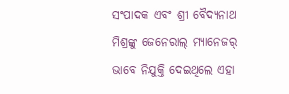ସଂପାଦକ ଏବଂ ଶ୍ରୀ ବୈଦ୍ୟନାଥ ମିଶ୍ରଙ୍କୁ ଜେନେରାଲ୍ ମ୍ୟାନେଜର୍ ଭାବେ ନିଯୁକ୍ତି ଦେଇଥିଲେ ଏହା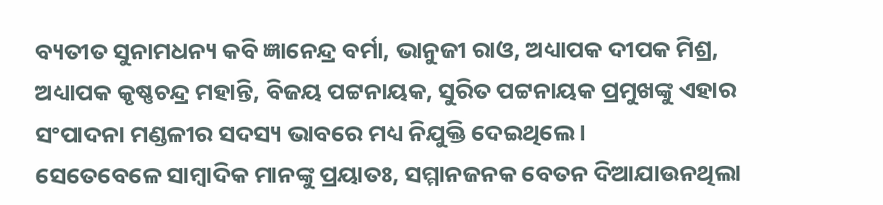ବ୍ୟତୀତ ସୁନାମଧନ୍ୟ କବି ଜ୍ଞାନେନ୍ଦ୍ର ବର୍ମା, ଭାନୁଜୀ ରାଓ, ଅଧ୍ୟାପକ ଦୀପକ ମିଶ୍ର, ଅଧ୍ୟାପକ କୃଷ୍ଣଚନ୍ଦ୍ର ମହାନ୍ତି, ବିଜୟ ପଟ୍ଟନାୟକ, ସୁରିତ ପଟ୍ଟନାୟକ ପ୍ରମୁଖଙ୍କୁ ଏହାର ସଂପାଦନା ମଣ୍ଡଳୀର ସଦସ୍ୟ ଭାବରେ ମଧ୍ୟ ନିଯୁକ୍ତି ଦେଇଥିଲେ ।
ସେତେବେଳେ ସାମ୍ବାଦିକ ମାନଙ୍କୁ ପ୍ରୟାତଃ, ସମ୍ମାନଜନକ ବେତନ ଦିଆଯାଉନଥିଲା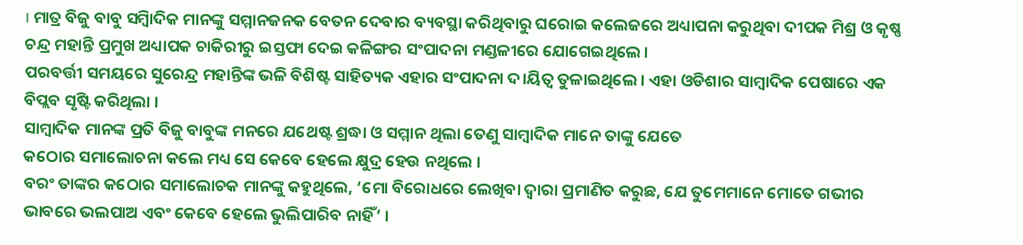। ମାତ୍ର ବିଜୁ ବାବୁ ସମ୍ବାିଦିକ ମାନଙ୍କୁ ସମ୍ମାନଜନକ ବେତନ ଦେବାର ବ୍ୟବସ୍ଥା କରିଥିବାରୁ ଘରୋଇ କଲେଜରେ ଅଧ୍ୟାପନା କରୁଥିବା ଦୀପକ ମିଶ୍ର ଓ କୃଷ୍ଣ ଚନ୍ଦ୍ର ମହାନ୍ତି ପ୍ରମୁଖ ଅଧ୍ୟାପକ ଚାକିରୀରୁ ଇସ୍ତଫା ଦେଇ କଳିଙ୍ଗର ସଂପାଦନା ମଣ୍ଡଳୀରେ ଯୋଗେଇଥିଲେ ।
ପରବର୍ତ୍ତୀ ସମୟରେ ସୁରେନ୍ଦ୍ର ମହାନ୍ତିଙ୍କ ଭଳି ବିଶିଷ୍ଟ ସାହିତ୍ୟକ ଏହାର ସଂପାଦନା ଦ।ୟିତ୍ୱ ତୁଳାଇଥିଲେ । ଏହା ଓଡିଶାର ସାମ୍ବାଦିକ ପେଷାରେ ଏକ ବିପ୍ଲବ ସୃଷ୍ଟି କରିଥିଲା ।
ସାମ୍ବାଦିକ ମାନଙ୍କ ପ୍ରତି ବିଜୁ ବାବୁଙ୍କ ମନରେ ଯଥେଷ୍ଟ ଶ୍ରଦ୍ଧା ଓ ସମ୍ମାନ ଥିଲା ତେଣୁ ସାମ୍ବାଦିକ ମାନେ ତାଙ୍କୁ ଯେତେ
କଠୋର ସମାଲୋଚନା କଲେ ମଧ୍ୟ ସେ କେବେ ହେଲେ କ୍ଷୁଦ୍ର ହେଉ ନଥିଲେ ।
ବରଂ ତାଙ୍କର କଠୋର ସମାଲୋଚକ ମାନଙ୍କୁ କହୁଥିଲେ, ‘ମୋ ବିରୋଧରେ ଲେଖିବା ଦ୍ୱାରା ପ୍ରମାଣିତ କରୁଛ, ଯେ ତୁମେମାନେ ମୋତେ ଗଭୀର ଭାବରେ ଭଲପାଅ ଏବଂ କେବେ ହେଲେ ଭୁଲିପାରିବ ନାହିଁ’ ।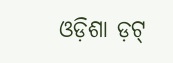ଓଡ଼ିଶା ଡ଼ଟ୍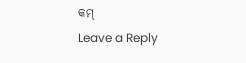କମ୍
Leave a Reply